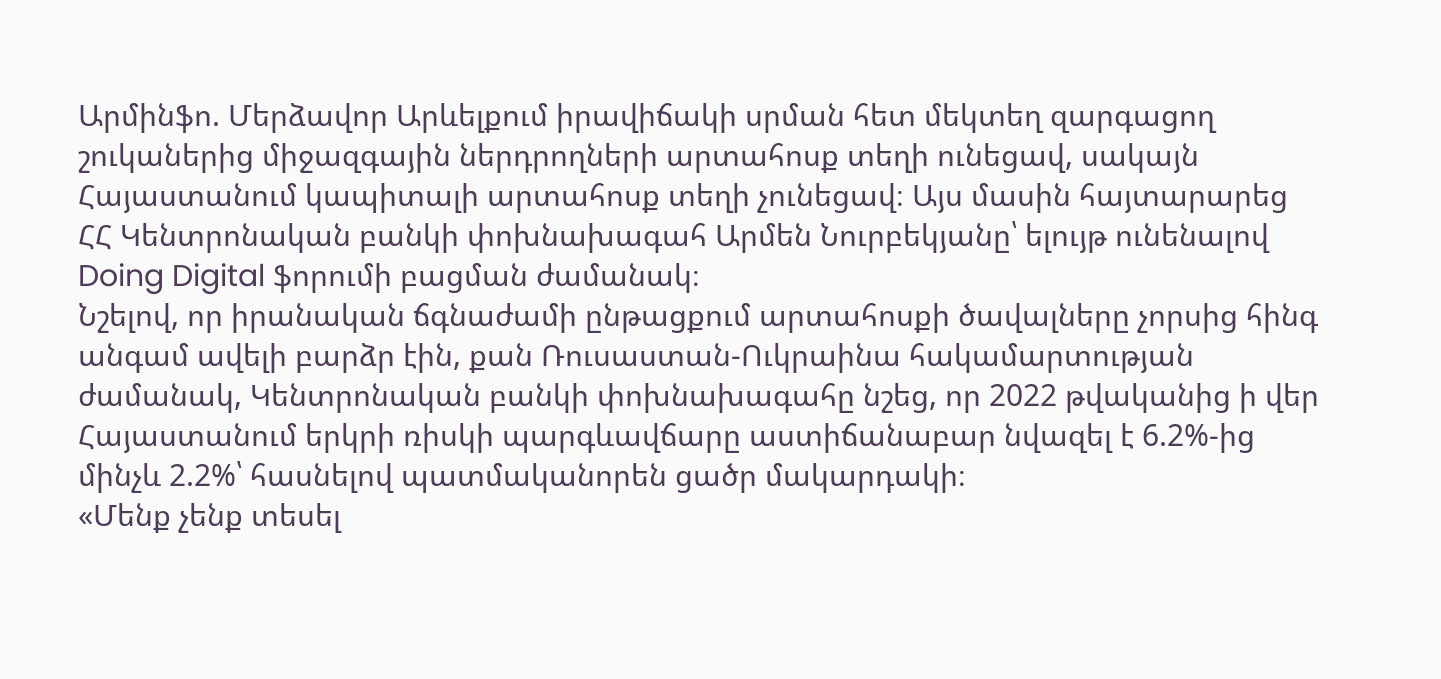Արմինֆո. Մերձավոր Արևելքում իրավիճակի սրման հետ մեկտեղ զարգացող շուկաներից միջազգային ներդրողների արտահոսք տեղի ունեցավ, սակայն Հայաստանում կապիտալի արտահոսք տեղի չունեցավ։ Այս մասին հայտարարեց ՀՀ Կենտրոնական բանկի փոխնախագահ Արմեն Նուրբեկյանը՝ ելույթ ունենալով Doing Digital ֆորումի բացման ժամանակ։
Նշելով, որ իրանական ճգնաժամի ընթացքում արտահոսքի ծավալները չորսից հինգ անգամ ավելի բարձր էին, քան Ռուսաստան-Ուկրաինա հակամարտության ժամանակ, Կենտրոնական բանկի փոխնախագահը նշեց, որ 2022 թվականից ի վեր Հայաստանում երկրի ռիսկի պարգևավճարը աստիճանաբար նվազել է 6.2%-ից մինչև 2.2%՝ հասնելով պատմականորեն ցածր մակարդակի։
«Մենք չենք տեսել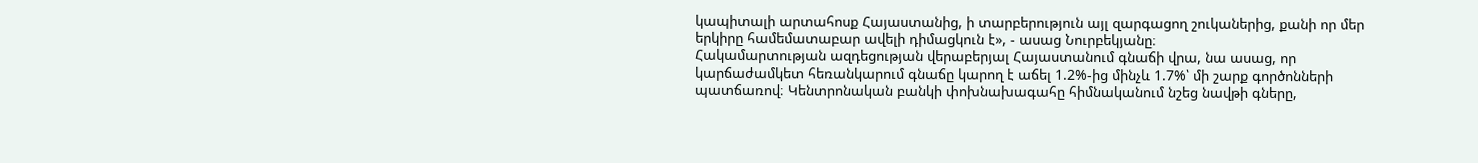կապիտալի արտահոսք Հայաստանից, ի տարբերություն այլ զարգացող շուկաներից, քանի որ մեր երկիրը համեմատաբար ավելի դիմացկուն է», - ասաց Նուրբեկյանը։
Հակամարտության ազդեցության վերաբերյալ Հայաստանում գնաճի վրա, նա ասաց, որ կարճաժամկետ հեռանկարում գնաճը կարող է աճել 1.2%-ից մինչև 1.7%՝ մի շարք գործոնների պատճառով։ Կենտրոնական բանկի փոխնախագահը հիմնականում նշեց նավթի գները,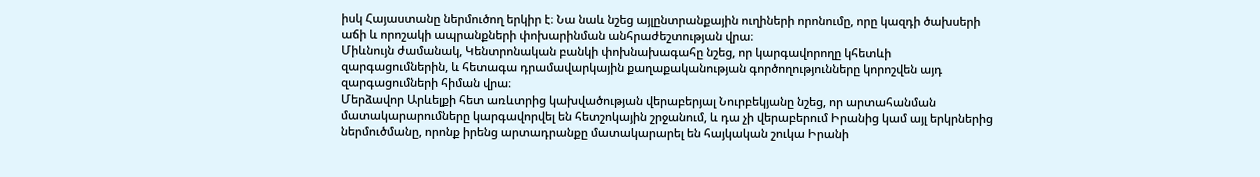իսկ Հայաստանը ներմուծող երկիր է։ Նա նաև նշեց այլընտրանքային ուղիների որոնումը, որը կազդի ծախսերի աճի և որոշակի ապրանքների փոխարինման անհրաժեշտության վրա։
Միևնույն ժամանակ, Կենտրոնական բանկի փոխնախագահը նշեց, որ կարգավորողը կհետևի զարգացումներին, և հետագա դրամավարկային քաղաքականության գործողությունները կորոշվեն այդ զարգացումների հիման վրա։
Մերձավոր Արևելքի հետ առևտրից կախվածության վերաբերյալ Նուրբեկյանը նշեց, որ արտահանման մատակարարումները կարգավորվել են հետշոկային շրջանում, և դա չի վերաբերում Իրանից կամ այլ երկրներից ներմուծմանը, որոնք իրենց արտադրանքը մատակարարել են հայկական շուկա Իրանի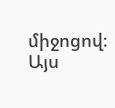միջոցով։ Այս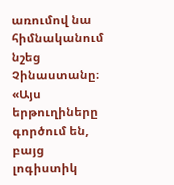առումով նա հիմնականում նշեց Չինաստանը։ «Այս երթուղիները գործում են, բայց լոգիստիկ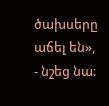ծախսերը աճել են», - նշեց նա։